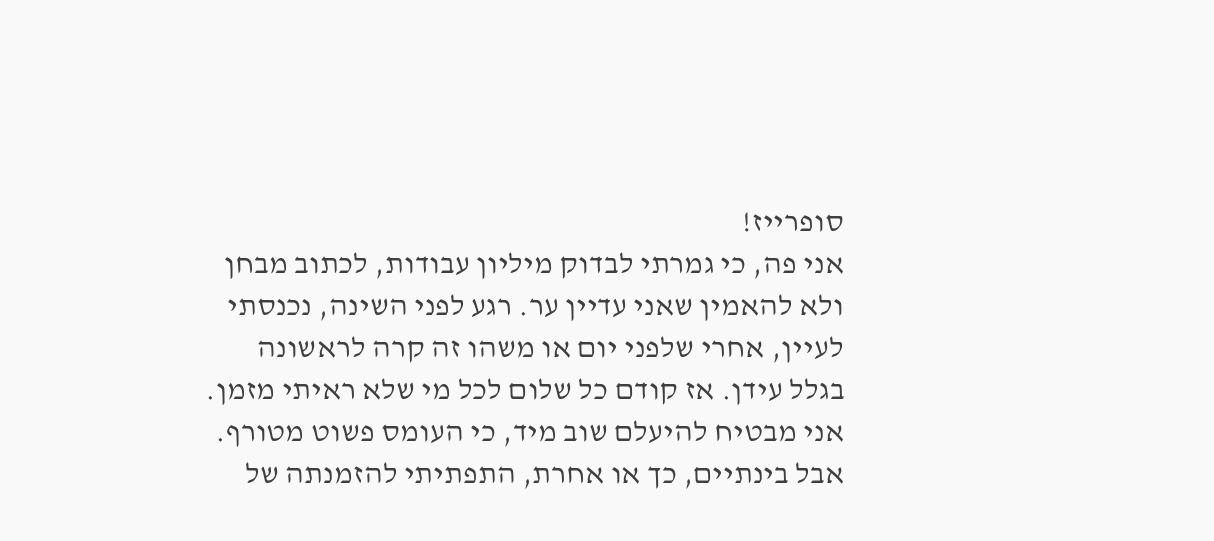סופרייז!
אני פה, כי גמרתי לבדוק מיליון עבודות, לכתוב מבחן ולא להאמין שאני עדיין ער. רגע לפני השינה, נכנסתי לעיין, אחרי שלפני יום או משהו זה קרה לראשונה בגלל עידן. אז קודם כל שלום לכל מי שלא ראיתי מזמן. אני מבטיח להיעלם שוב מיד, כי העומס פשוט מטורף. אבל בינתיים, כך או אחרת, התפתיתי להזמנתה של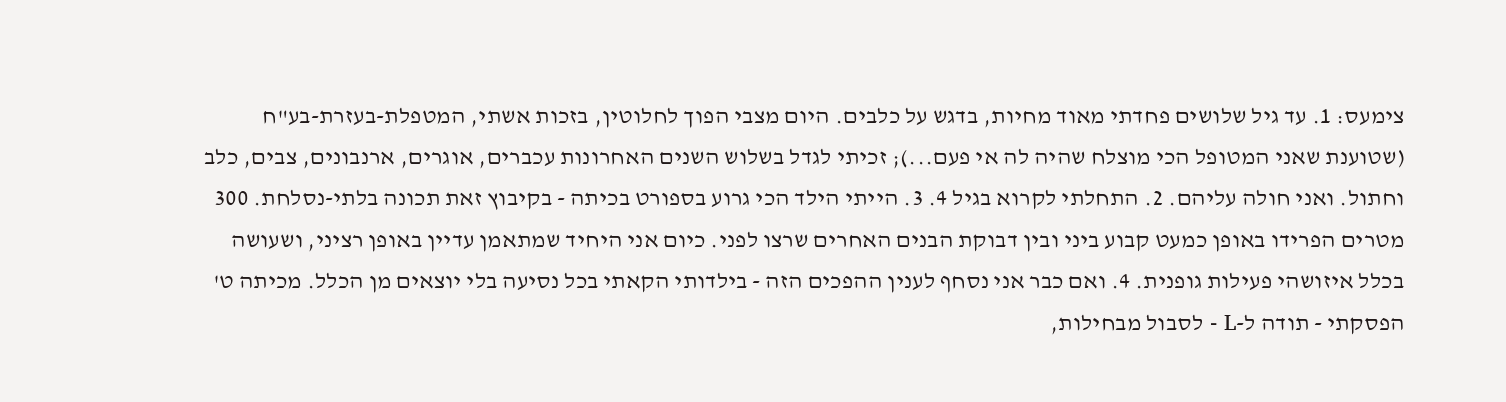צימעס: 1. עד גיל שלושים פחדתי מאוד מחיות, בדגש על כלבים. היום מצבי הפוך לחלוטין, בזכות אשתי, המטפלת-בעזרת-בע"ח (שטוענת שאני המטופל הכי מוצלח שהיה לה אי פעם...); זכיתי לגדל בשלוש השנים האחרונות עכברים, אוגרים, ארנבונים, צבים, כלב וחתול. ואני חולה עליהם. 2. התחלתי לקרוא בגיל 4. 3. הייתי הילד הכי גרוע בספורט בכיתה - בקיבוץ זאת תכונה בלתי-נסלחת. 300 מטרים הפרידו באופן כמעט קבוע ביני ובין דבוקת הבנים האחרים שרצו לפני. כיום אני היחיד שמתאמן עדיין באופן רציני, ושעושה בכלל איזושהי פעילות גופנית. 4. ואם כבר אני נסחף לענין ההפכים הזה - בילדותי הקאתי בכל נסיעה בלי יוצאים מן הכלל. מכיתה ט' הפסקתי - תודה ל-L - לסבול מבחילות,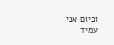וכיום אני עמיד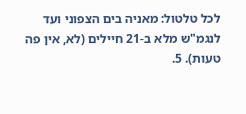לכל טלטול: מאניה בים הצפוני ועד לנגמ"ש מלא ב-21 חיילים (לא, אין פה טעות). 5.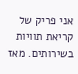אני פריק של קריאת תוויות בשירותים. מאז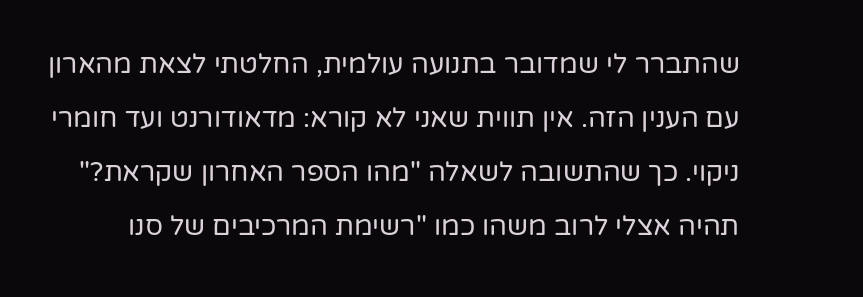שהתברר לי שמדובר בתנועה עולמית, החלטתי לצאת מהארון עם הענין הזה. אין תווית שאני לא קורא: מדאודורנט ועד חומרי ניקוי. כך שהתשובה לשאלה "מהו הספר האחרון שקראת?" תהיה אצלי לרוב משהו כמו "רשימת המרכיבים של סנו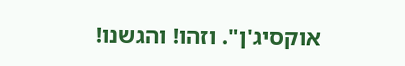אוקסיג'ן". וזהו! והגשנו!